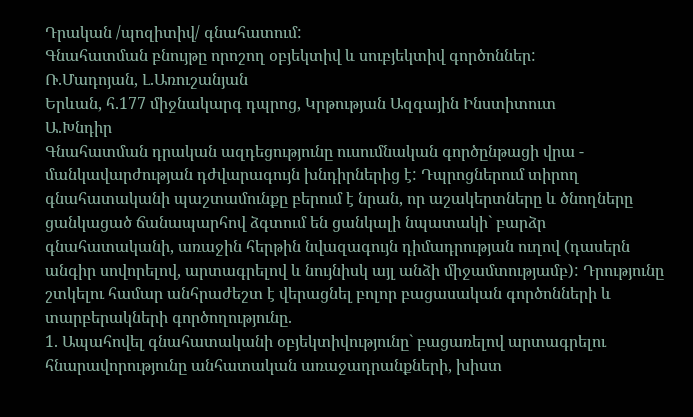Դրական /պոզիտիվ/ գնահատում:
Գնահատման բնույթը որոշող օբյեկտիվ և սուբյեկտիվ գործոններ:
Ռ.Մադոյան, Լ.Առուշանյան
Երևան, հ.177 միջնակարգ դպրոց, Կրթության Ազգային Ինստիտուտ
Ա.Խնդիր
Գնահատման դրական ազդեցությունը ուսումնական գործընթացի վրա - մանկավարժության դժվարագույն խնդիրներից է: Դպրոցներում տիրող գնահատականի պաշտամունքը բերում է նրան, որ աշակերտները և ծնողները ցանկացած ճանապարհով ձգտում են ցանկալի նպատակի` բարձր գնահատականի, առաջին հերթին նվազագույն դիմադրության ուղով (դասերն անգիր սովորելով, արտագրելով և նույնիսկ այլ անձի միջամտությամբ): Դրությունը շտկելու համար անհրաժեշտ է վերացնել բոլոր բացասական գործոնների և տարբերակների գործողությունը.
1. Ապահովել գնահատականի օբյեկտիվությունը` բացառելով արտագրելու հնարավորությունը անհատական առաջադրանքների, խիստ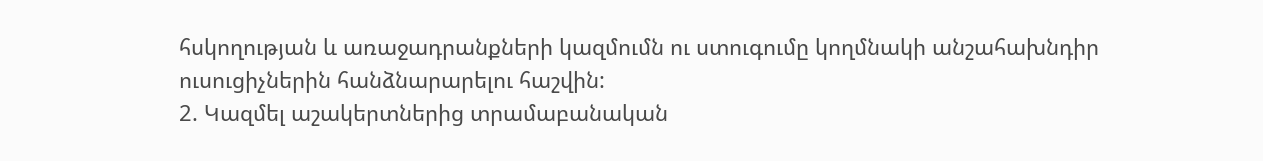հսկողության և առաջադրանքների կազմումն ու ստուգումը կողմնակի անշահախնդիր ուսուցիչներին հանձնարարելու հաշվին:
2. Կազմել աշակերտներից տրամաբանական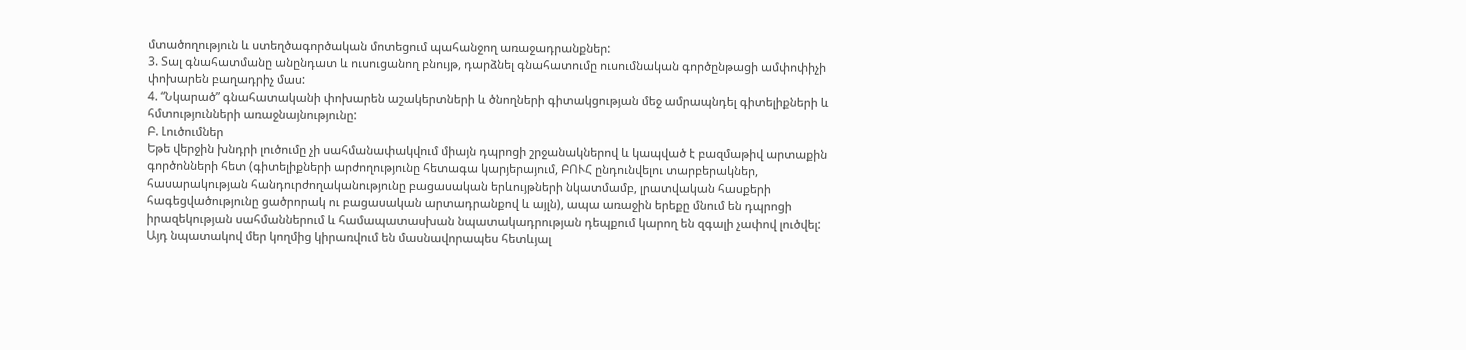մտածողություն և ստեղծագործական մոտեցում պահանջող առաջադրանքներ:
3. Տալ գնահատմանը անընդատ և ուսուցանող բնույթ, դարձնել գնահատումը ուսումնական գործընթացի ամփոփիչի փոխարեն բաղադրիչ մաս:
4. “Նկարած” գնահատականի փոխարեն աշակերտների և ծնողների գիտակցության մեջ ամրապնդել գիտելիքների և հմտությունների առաջնայնությունը:
Բ. Լուծումներ
Եթե վերջին խնդրի լուծումը չի սահմանափակվում միայն դպրոցի շրջանակներով և կապված է բազմաթիվ արտաքին գործոնների հետ (գիտելիքների արժողությունը հետագա կարյերայում, ԲՈՒՀ ընդունվելու տարբերակներ, հասարակության հանդուրժողականությունը բացասական երևույթների նկատմամբ, լրատվական հասքերի հագեցվածությունը ցածրորակ ու բացասական արտադրանքով և այլն), ապա առաջին երեքը մնում են դպրոցի իրազեկության սահմաններում և համապատասխան նպատակադրության դեպքում կարող են զգալի չափով լուծվել: Այդ նպատակով մեր կողմից կիրառվում են մասնավորապես հետևյալ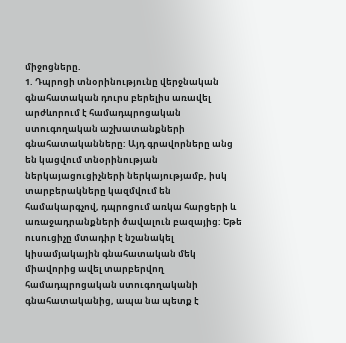միջոցները.
1. Դպրոցի տնօրինությունը վերջնական գնահատական դուրս բերելիս առավել արժևորում է համադպրոցական ստուգողական աշխատանքների գնահատականները: Այդ գրավորները անց են կացվում տնօրինության ներկայացուցիչների ներկայությամբ, իսկ տարբերակները կազմվում են համակարգչով, դպրոցում առկա հարցերի և առաջադրանքների ծավալուն բազայից: Եթե ուսուցիչը մտադիր է նշանակել կիսամյակային գնահատական մեկ միավորից ավել տարբերվող համադպրոցական ստուգողականի գնահատականից, ապա նա պետք է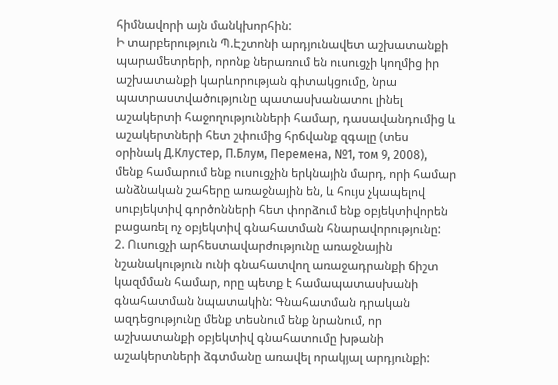հիմնավորի այն մանկխորհին:
Ի տարբերություն Պ.Էշտոնի արդյունավետ աշխատանքի պարամետրերի, որոնք ներառում են ուսուցչի կողմից իր աշխատանքի կարևորության գիտակցումը, նրա պատրաստվածությունը պատասխանատու լինել աշակերտի հաջողությունների համար, դասավանդումից և աշակերտների հետ շփումից հրճվանք զգալը (տես օրինակ Д.Клустер, П.Блум, Перемена, №1, том 9, 2008), մենք համարում ենք ուսուցչին երկնային մարդ, որի համար անձնական շահերը առաջնային են, և հույս չկապելով սուբյեկտիվ գործոնների հետ փորձում ենք օբյեկտիվորեն բացառել ոչ օբյեկտիվ գնահատման հնարավորությունը:
2. Ուսուցչի արհեստավարժությունը առաջնային նշանակություն ունի գնահատվող առաջադրանքի ճիշտ կազմման համար, որը պետք է համապատասխանի գնահատման նպատակին: Գնահատման դրական ազդեցությունը մենք տեսնում ենք նրանում, որ աշխատանքի օբյեկտիվ գնահատումը խթանի աշակերտների ձգտմանը առավել որակյալ արդյունքի: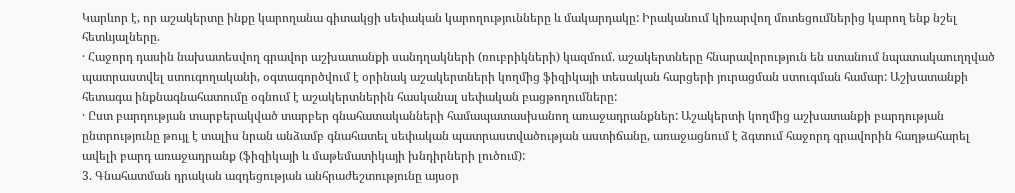Կարևոր է, որ աշակերտը ինքը կարողանա գիտակցի սեփական կարողությունները և մակարդակը: Իրականում կիռարվող մոտեցումներից կարող ենք նշել հետևյալները.
· Հաջորդ դասին նախատեսվող գրավոր աշխատանքի սանդղակների (ռուբրիկների) կազմում. աշակերտները հնարավորություն են ստանում նպատակաուղղված պատրաստվել ստուգողականի, օգտագործվում է օրինակ աշակերտների կողմից ֆիզիկայի տեսական հարցերի յուրացման ստուգման համար: Աշխատանքի հետագա ինքնագնահատումը օգնում է աշակերտներին հասկանալ սեփական բացթողումները:
· Ըստ բարդության տարբերակված տարբեր գնահատականների համապատասխանող առաջադրանքներ: Աշակերտի կողմից աշխատանքի բարդության ընտրությունը թույլ է տալիս նրան անձամբ գնահատել սեփական պատրաստվածության աստիճանը, առաջացնում է ձգտում հաջորդ գրավորին հաղթահարել ավելի բարդ առաջադրանք (ֆիզիկայի և մաթեմատիկայի խնդիրների լուծում):
3. Գնահատման դրական ազդեցության անհրաժեշտությունը այսօր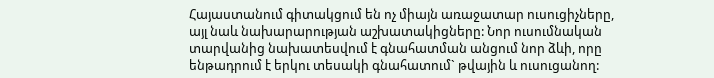Հայաստանում գիտակցում են ոչ միայն առաջատար ուսուցիչները, այլ նաև նախարարության աշխատակիցները: Նոր ուսումնական տարվանից նախատեսվում է գնահատման անցում նոր ձևի, որը ենթադրում է երկու տեսակի գնահատում` թվային և ուսուցանող: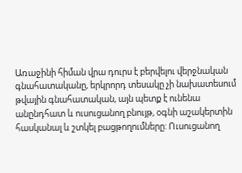Առաջինի հիման վրա դուրս է բերվելու վերջնական գնահատականը, երկրորդ տեսակը չի նախատեսում թվային գնահատական, այն պետք է ունենա անընդհատ և ուսուցանող բնույթ, օգնի աշակերտին հասկանալ և շտկել բացթողումները: Ուսուցանող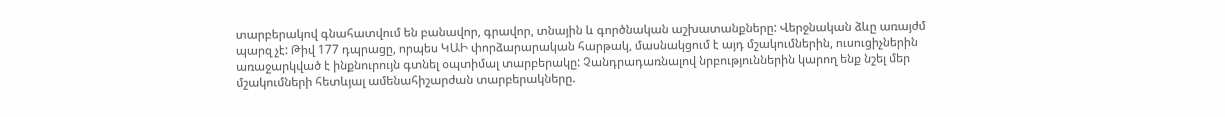տարբերակով գնահատվում են բանավոր, գրավոր, տնային և գործնական աշխատանքները: Վերջնական ձևը առայժմ պարզ չէ: Թիվ 177 դպրացը, որպես ԿԱԻ փորձարարական հարթակ, մասնակցում է այդ մշակումներին, ուսուցիչներին առաջարկված է ինքնուրույն գտնել օպտիմալ տարբերակը: Չանդրադառնալով նրբություններին կարող ենք նշել մեր մշակումների հետևյալ ամենահիշարժան տարբերակները.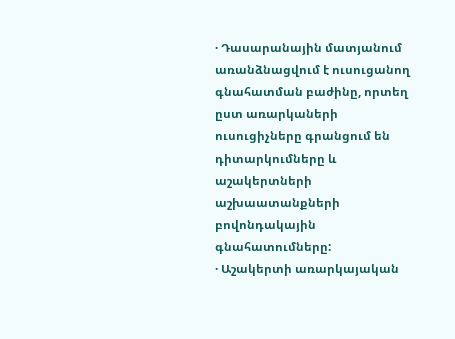· Դասարանային մատյանում առանձնացվում է ուսուցանող գնահատման բաժինը, որտեղ ըստ առարկաների ուսուցիչները գրանցում են դիտարկումները և աշակերտների աշխաատանքների բովոնդակային գնահատումները:
· Աշակերտի առարկայական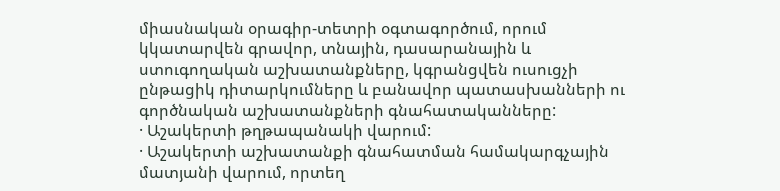միասնական օրագիր-տետրի օգտագործում, որում կկատարվեն գրավոր, տնային, դասարանային և ստուգողական աշխատանքները, կգրանցվեն ուսուցչի ընթացիկ դիտարկումները և բանավոր պատասխանների ու գործնական աշխատանքների գնահատականները:
· Աշակերտի թղթապանակի վարում:
· Աշակերտի աշխատանքի գնահատման համակարգչային մատյանի վարում, որտեղ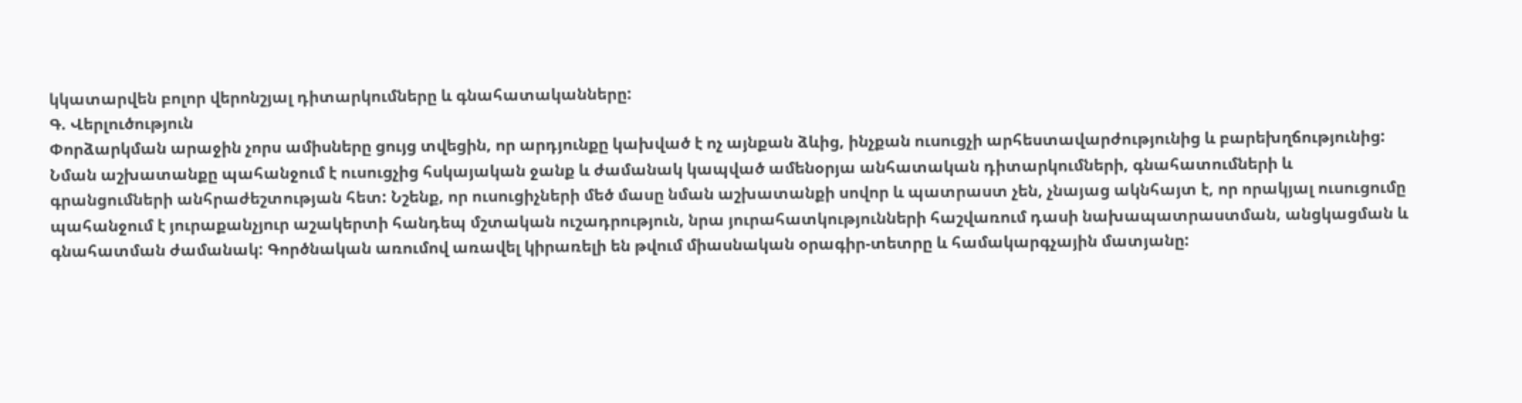կկատարվեն բոլոր վերոնշյալ դիտարկումները և գնահատականները:
Գ. Վերլուծություն
Փորձարկման արաջին չորս ամիսները ցույց տվեցին, որ արդյունքը կախված է ոչ այնքան ձևից, ինչքան ուսուցչի արհեստավարժությունից և բարեխղճությունից: Նման աշխատանքը պահանջում է ուսուցչից հսկայական ջանք և ժամանակ կապված ամենօրյա անհատական դիտարկումների, գնահատումների և գրանցումների անհրաժեշտության հետ: Նշենք, որ ուսուցիչների մեծ մասը նման աշխատանքի սովոր և պատրաստ չեն, չնայաց ակնհայտ է, որ որակյալ ուսուցումը պահանջում է յուրաքանչյուր աշակերտի հանդեպ մշտական ուշադրություն, նրա յուրահատկությունների հաշվառում դասի նախապատրաստման, անցկացման և գնահատման ժամանակ: Գործնական առումով առավել կիրառելի են թվում միասնական օրագիր-տետրը և համակարգչային մատյանը: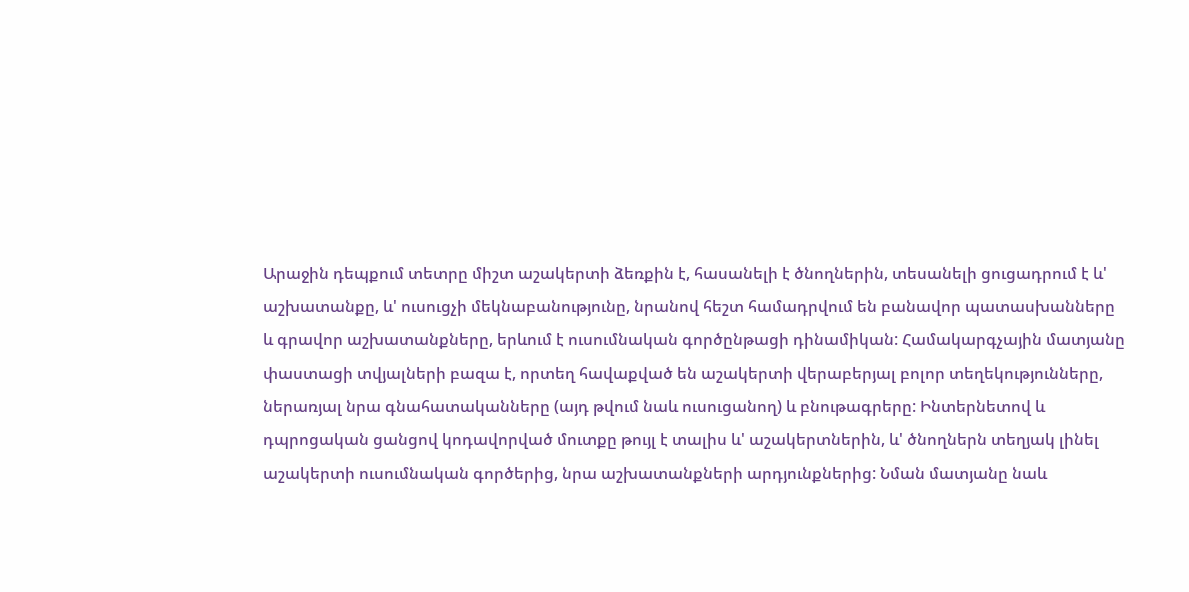Արաջին դեպքում տետրը միշտ աշակերտի ձեռքին է, հասանելի է ծնողներին, տեսանելի ցուցադրում է և' աշխատանքը, և' ուսուցչի մեկնաբանությունը, նրանով հեշտ համադրվում են բանավոր պատասխանները և գրավոր աշխատանքները, երևում է ուսումնական գործընթացի դինամիկան: Համակարգչային մատյանը փաստացի տվյալների բազա է, որտեղ հավաքված են աշակերտի վերաբերյալ բոլոր տեղեկությունները, ներառյալ նրա գնահատականները (այդ թվում նաև ուսուցանող) և բնութագրերը: Ինտերնետով և դպրոցական ցանցով կոդավորված մուտքը թույլ է տալիս և' աշակերտներին, և' ծնողներն տեղյակ լինել աշակերտի ուսումնական գործերից, նրա աշխատանքների արդյունքներից: Նման մատյանը նաև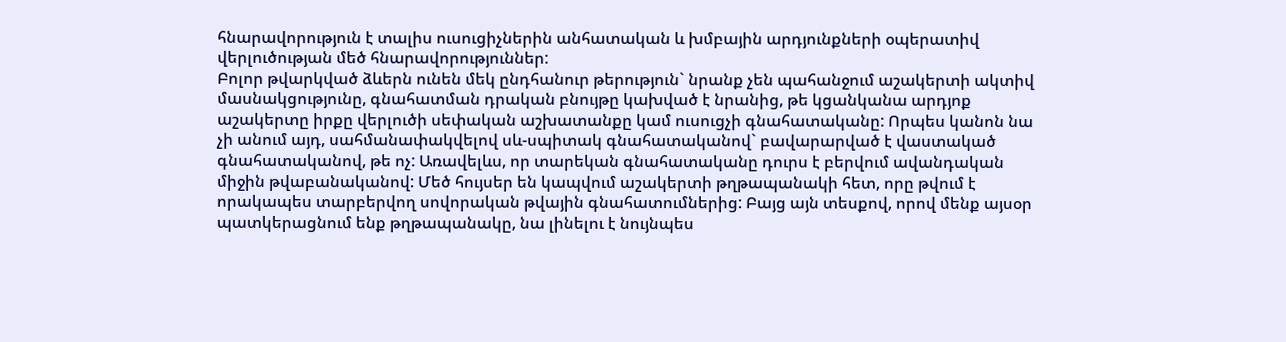հնարավորություն է տալիս ուսուցիչներին անհատական և խմբային արդյունքների օպերատիվ վերլուծության մեծ հնարավորություններ:
Բոլոր թվարկված ձևերն ունեն մեկ ընդհանուր թերություն` նրանք չեն պահանջում աշակերտի ակտիվ մասնակցությունը, գնահատման դրական բնույթը կախված է նրանից, թե կցանկանա արդյոք աշակերտը իրքը վերլուծի սեփական աշխատանքը կամ ուսուցչի գնահատականը: Որպես կանոն նա չի անում այդ, սահմանափակվելով սև-սպիտակ գնահատականով` բավարարված է վաստակած գնահատականով, թե ոչ: Առավելևս, որ տարեկան գնահատականը դուրս է բերվում ավանդական միջին թվաբանականով: Մեծ հույսեր են կապվում աշակերտի թղթապանակի հետ, որը թվում է որակապես տարբերվող սովորական թվային գնահատումներից: Բայց այն տեսքով, որով մենք այսօր պատկերացնում ենք թղթապանակը, նա լինելու է նույնպես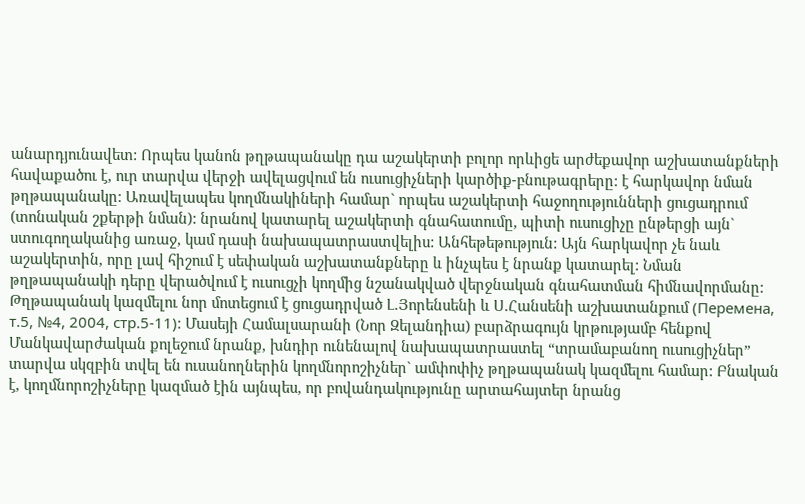անարդյունավետ: Որպես կանոն թղթապանակը դա աշակերտի բոլոր որևիցե արժեքավոր աշխատանքների հավաքածու է, ուր տարվա վերջի ավելացվում են ուսուցիչների կարծիք-բնութագրերը: է հարկավոր նման թղթապանակը: Առավելապես կողմնակիների համար` որպես աշակերտի հաջողությունների ցուցադրում (տոնական շքերթի նման): նրանով կատարել աշակերտի գնահատումը, պիտի ուսուցիչը ընթերցի այն` ստուգողականից առաջ, կամ դասի նախապատրաստվելիս: Անհեթեթություն: Այն հարկավոր չե նաև աշակերտին, որը լավ հիշում է սեփական աշխատանքները և ինչպես է նրանք կատարել: Նման թղթապանակի դերը վերածվում է ուսուցչի կողմից նշանակված վերջնական գնահատման հիմնավորմանը:
Թղթապանակ կազմելու նոր մոտեցում է ցուցադրված Լ.Յորենսենի և Ս.Հանսենի աշխատանքում (Перемена, т.5, №4, 2004, стр.5-11): Մասեյի Համալսարանի (Նոր Զելանդիա) բարձրագույն կրթությամբ հենքով Մանկավարժական քոլեջում նրանք, խնդիր ունենալով նախապատրաստել “տրամաբանող ուսուցիչներ” տարվա սկզբին տվել են ուսանողներին կողմնորոշիչներ` ամփոփիչ թղթապանակ կազմելու համար: Բնական է, կողմնորոշիչները կազմած էին այնպես, որ բովանդակությունը արտահայտեր նրանց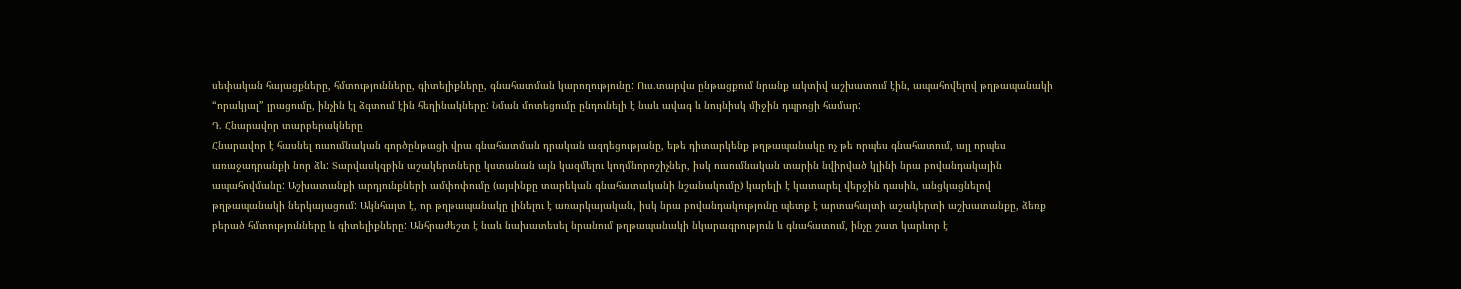սեփական հայացքները, հմտությունները, գիտելիքները, գնահատման կարողությունը: Ուս.տարվա ընթացքում նրանք ակտիվ աշխատում էին, ապահովելով թղթապանակի “որակյալ” լրացումը, ինչին էլ ձգտում էին հեղինակները: Նման մոտեցումը ընդունելի է նաև ավագ և նույնիսկ միջին դպրոցի համար:
Դ. Հնարավոր տարբերակները
Հնարավոր է հասնել ուսումնական գործընթացի վրա գնահատման դրական ազդեցությանը, եթե դիտարկենք թղթապանակը ոչ թե որպես գնահատում, այլ որպես առաջադրանքի նոր ձև: Տարվասկզբին աշակերտները կստանան այն կազմելու կողմնորոշիչներ, իսկ ուսումնական տարին նվիրված կլինի նրա բովանդակային ապահովմանը: Աշխատանքի արդյունքների ամփոփումը (այսինքը տարեկան գնահատականի նշանակումը) կարելի է կատարել վերջին դասին, անցկացնելով թղթապանակի ներկայացում: Ակնհայտ է, որ թղթապանակը լինելու է առարկայական, իսկ նրա բովանդակությունը պետք է արտահայտի աշակերտի աշխատանքը, ձեռք բերած հմտությունները և գիտելիքները: Անհրաժեշտ է նաև նախատեսել նրանում թղթապանակի նկարագրություն և գնահատում, ինչը շատ կարևոր է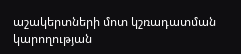աշակերտների մոտ կշռադատման կարողության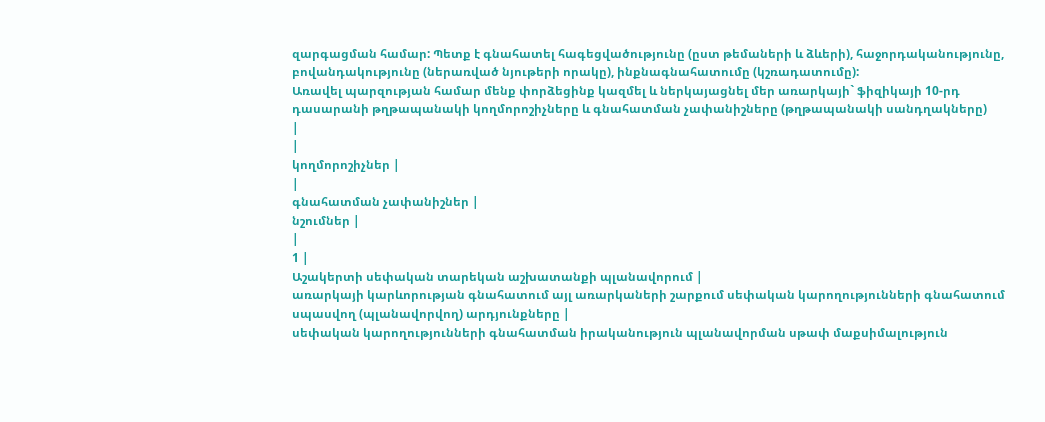զարգացման համար: Պետք է գնահատել հագեցվածությունը (ըստ թեմաների և ձևերի), հաջորդականությունը, բովանդակությունը (ներառված նյութերի որակը), ինքնագնահատումը (կշռադատումը):
Առավել պարզության համար մենք փորձեցինք կազմել և ներկայացնել մեր առարկայի` ֆիզիկայի 10-րդ դասարանի թղթապանակի կողմորոշիչները և գնահատման չափանիշները (թղթապանակի սանդղակները)
|
|
կողմորոշիչներ |
|
գնահատման չափանիշներ |
նշումներ |
|
1 |
Աշակերտի սեփական տարեկան աշխատանքի պլանավորում |
առարկայի կարևորության գնահատում այլ առարկաների շարքում սեփական կարողությունների գնահատում սպասվող (պլանավորվող) արդյունքները |
սեփական կարողությունների գնահատման իրականություն պլանավորման սթափ մաքսիմալություն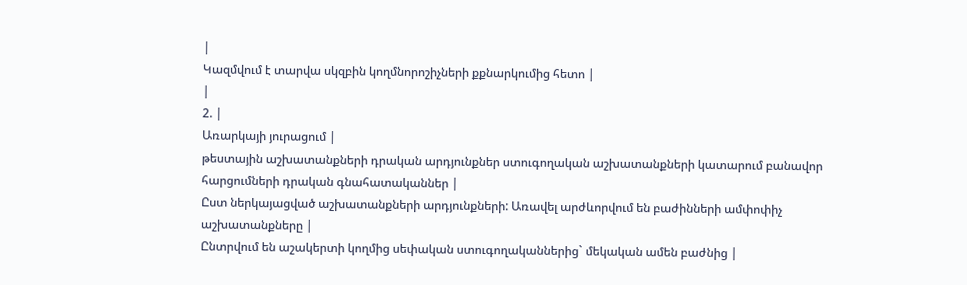|
Կազմվում է տարվա սկզբին կողմնորոշիչների քքնարկումից հետո |
|
2. |
Առարկայի յուրացում |
թեստային աշխատանքների դրական արդյունքներ ստուգողական աշխատանքների կատարում բանավոր հարցումների դրական գնահատականներ |
Ըստ ներկայացված աշխատանքների արդյունքների: Առավել արժևորվում են բաժինների ամփոփիչ աշխատանքները |
Ընտրվում են աշակերտի կողմից սեփական ստուգողականներից` մեկական ամեն բաժնից |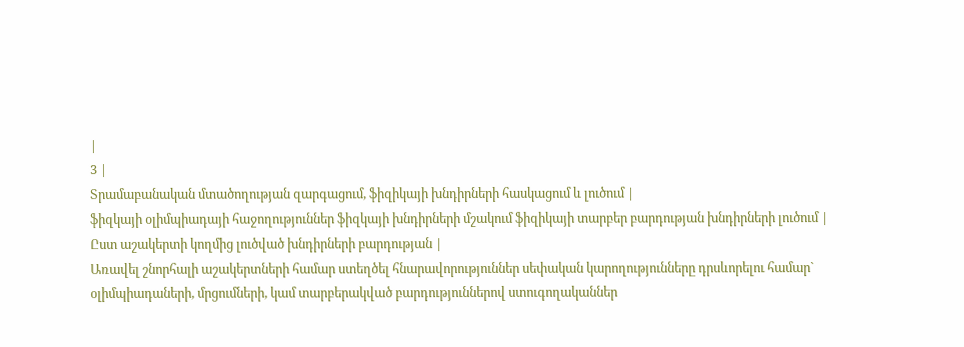|
3 |
Տրամաբանական մտածողության զարգացում, ֆիզիկայի խնդիրների հասկացում և լուծում |
ֆիզկայի օլիմպիադայի հաջողություններ ֆիզկայի խնդիրների մշակում ֆիզիկայի տարբեր բարդության խնդիրների լուծում |
Ըստ աշակերտի կողմից լուծված խնդիրների բարդության |
Առավել շնորհալի աշակերտների համար ստեղծել հնարավորություններ սեփական կարողությունները դրսևորելու համար` օլիմպիադաների, մրցումների, կամ տարբերակված բարդություններով ստուգողականներ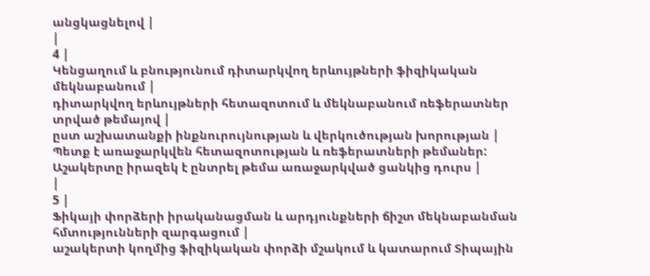անցկացնելով |
|
4 |
Կենցաղում և բնությունում դիտարկվող երևույթների ֆիզիկական մեկնաբանում |
դիտարկվող երևույթների հետազոտում և մեկնաբանում ռեֆերատներ տրված թեմայով |
ըստ աշխատանքի ինքնուրույնության և վերկուծության խորության |
Պետք է առաջարկվեն հետազոտության և ռեֆերատների թեմաներ: Աշակերտը իրազեկ է ընտրել թեմա առաջարկված ցանկից դուրս |
|
5 |
Ֆիկայի փորձերի իրականացման և արդյունքների ճիշտ մեկնաբանման հմտությունների զարգացում |
աշակերտի կողմից ֆիզիկական փորձի մշակում և կատարում Տիպային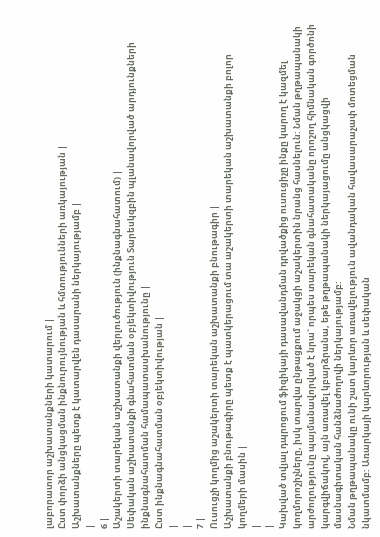լաբորատոր աշխատանքների կատարում |
Ըստ փորձի անցկացման ինքնուրույնության և հմտությունների առկայության |
Աշխատանքները պետք է կատարվեն դասարանի ներկայությամբ |
|
6 |
Աշակերտի տարեկան աշխատանքի վերլուծություն (ինքնագնահատում) |
Սեփական աշխատանքի գնահատման օբյեկտիվություն Տարեսկզբին պլանավորված արդյունքների ինքնագնահատման համապատասխանությունը |
Ըստ ինքնագնահատման օբյեկտիվության |
|
|
7 |
Ուսուցչի կողմից աշակերտի տարեկան աշխատանքի բնութագիր |
Աշխատանքի բնութագիրը պետք է պատկերացում տա աշակերտի տարեկան աշխատանքի բոլոր կողմերի մասին |
|
|
Կախված տվյալ դպրոցում ֆիզիկայի դասավանդման դրվածքից ուսուցիչը ինքը կարող է կազմել կողմորոշիչները, իսկ տարվա ընթացքում աջակցի աշակերտին նրանց հասնելուն: Նման թղթապանակի արժողությունը պայմանավորված է նրա` որպես տարեկան գնահատականը որոշող հիմնական գործոնի կարգվիճակով, այն առավել կբարձրանա, եթե թղթապանակի ներկայացումը անցկացվի մասնագիտական հանձնաժողովի ներկայությամբ:
Նման թղթապանակը ունի շատ կարևոր առավելություն ավանդական հավասարաչափ մոտեցման նկատմամբ: Առարկայի կարևորության և սեփական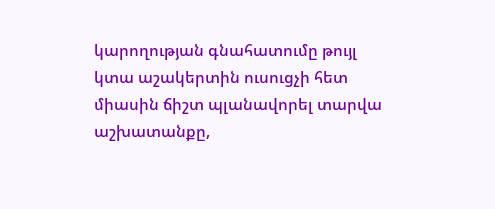կարողության գնահատումը թույլ կտա աշակերտին ուսուցչի հետ միասին ճիշտ պլանավորել տարվա աշխատանքը,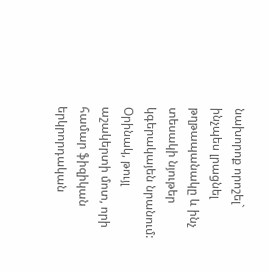նախորոք որոշել` ինչպես լրացնել թղթապանակը և ինչ տեսակի նյութեր կգերակայեն նրանում: Օրինակ, թույլ աշակերտի մոտ, որի համար ֆիզիկան երկրորդական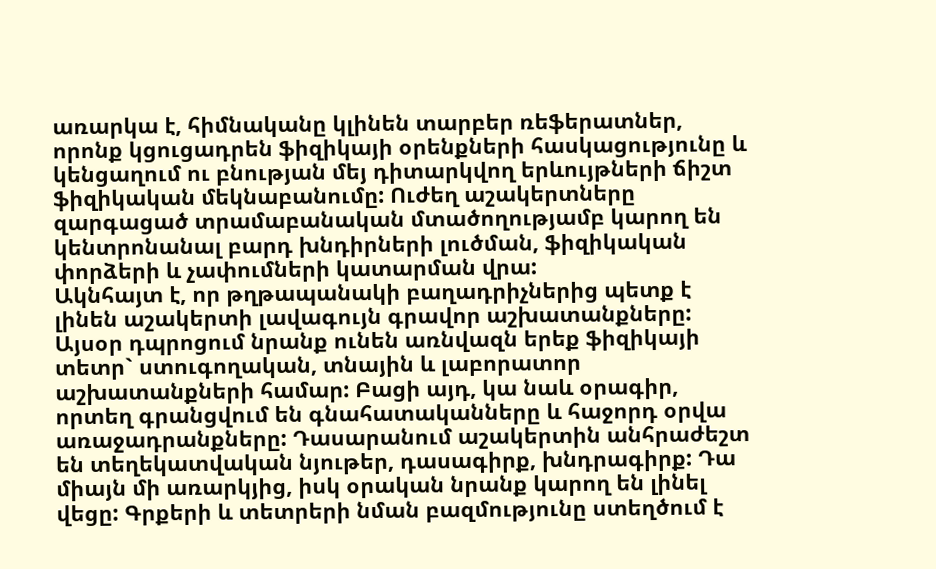առարկա է, հիմնականը կլինեն տարբեր ռեֆերատներ, որոնք կցուցադրեն ֆիզիկայի օրենքների հասկացությունը և կենցաղում ու բնության մեյ դիտարկվող երևույթների ճիշտ ֆիզիկական մեկնաբանումը: Ուժեղ աշակերտները զարգացած տրամաբանական մտածողությամբ կարող են կենտրոնանալ բարդ խնդիրների լուծման, ֆիզիկական փորձերի և չափումների կատարման վրա:
Ակնհայտ է, որ թղթապանակի բաղադրիչներից պետք է լինեն աշակերտի լավագույն գրավոր աշխատանքները: Այսօր դպրոցում նրանք ունեն առնվազն երեք ֆիզիկայի տետր` ստուգողական, տնային և լաբորատոր աշխատանքների համար: Բացի այդ, կա նաև օրագիր, որտեղ գրանցվում են գնահատականները և հաջորդ օրվա առաջադրանքները: Դասարանում աշակերտին անհրաժեշտ են տեղեկատվական նյութեր, դասագիրք, խնդրագիրք: Դա միայն մի առարկյից, իսկ օրական նրանք կարող են լինել վեցը: Գրքերի և տետրերի նման բազմությունը ստեղծում է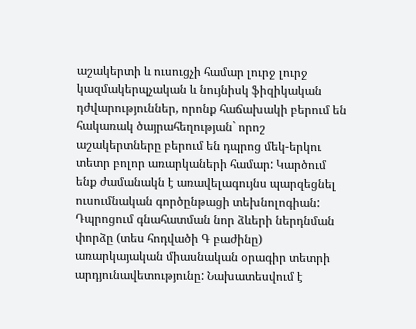աշակերտի և ուսուցչի համար լուրջ լուրջ կազմակերպչական և նույնիսկ ֆիզիկական դժվարություններ, որոնք հաճախակի բերում են հակառակ ծայրահեղության` որոշ աշակերտները բերում են դպրոց մեկ-երկու տետր բոլոր առարկաների համար: Կարծում ենք ժամանակն է առավելագույնս պարզեցնել ուսումնական գործընթացի տեխնոլոգիան: Դպրոցում գնահատման նոր ձևերի ներդնման փորձը (տես հոդվածի Գ բաժինը) առարկայական միասնական օրագիր տետրի արդյունավետությունը: Նախատեսվում է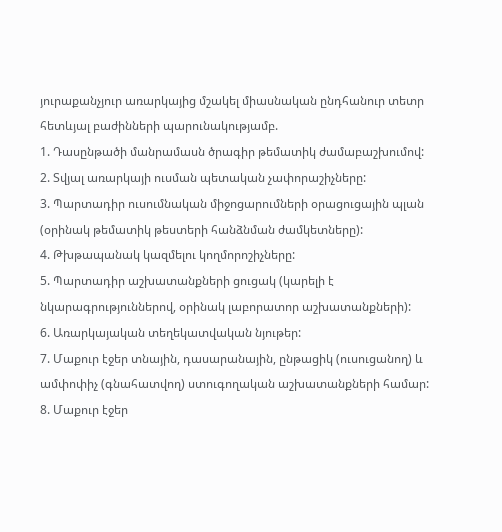յուրաքանչյուր առարկայից մշակել միասնական ընդհանուր տետր հետևյալ բաժինների պարունակությամբ.
1. Դասընթածի մանրամասն ծրագիր թեմատիկ ժամաբաշխումով:
2. Տվյալ առարկայի ուսման պետական չափորաշիչները:
3. Պարտադիր ուսումնական միջոցարումների օրացուցային պլան (օրինակ թեմատիկ թեստերի հանձնման ժամկետները):
4. Թխթապանակ կազմելու կողմորոշիչները:
5. Պարտադիր աշխատանքների ցուցակ (կարելի է նկարագրություններով, օրինակ լաբորատոր աշխատանքների):
6. Առարկայական տեղեկատվական նյութեր:
7. Մաքուր էջեր տնային, դասարանային, ընթացիկ (ուսուցանող) և ամփոփիչ (գնահատվող) ստուգողական աշխատանքների համար:
8. Մաքուր էջեր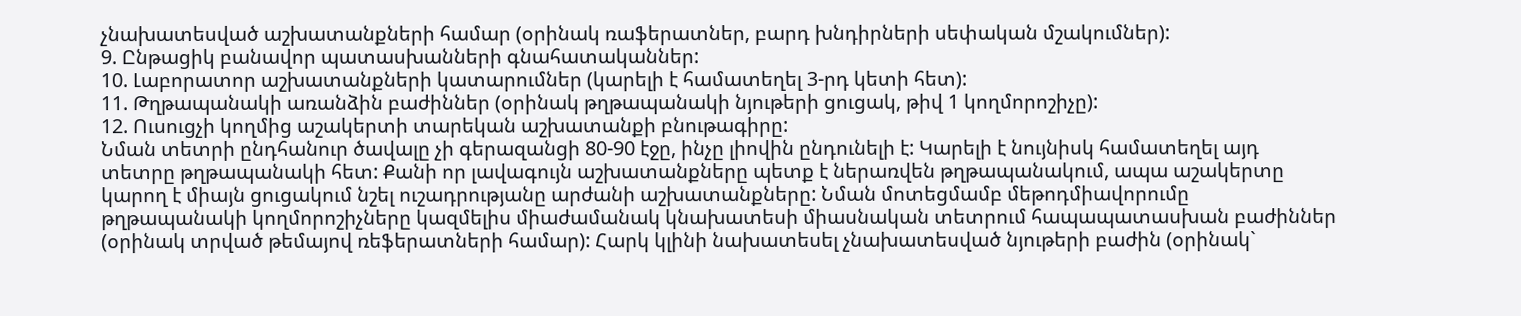չնախատեսված աշխատանքների համար (օրինակ ռաֆերատներ, բարդ խնդիրների սեփական մշակումներ):
9. Ընթացիկ բանավոր պատասխանների գնահատականներ:
10. Լաբորատոր աշխատանքների կատարումներ (կարելի է համատեղել 3-րդ կետի հետ):
11. Թղթապանակի առանձին բաժիններ (օրինակ թղթապանակի նյութերի ցուցակ, թիվ 1 կողմորոշիչը):
12. Ուսուցչի կողմից աշակերտի տարեկան աշխատանքի բնութագիրը:
Նման տետրի ընդհանուր ծավալը չի գերազանցի 80-90 էջը, ինչը լիովին ընդունելի է: Կարելի է նույնիսկ համատեղել այդ տետրը թղթապանակի հետ: Քանի որ լավագույն աշխատանքները պետք է ներառվեն թղթապանակում, ապա աշակերտը կարող է միայն ցուցակում նշել ուշադրությանը արժանի աշխատանքները: Նման մոտեցմամբ մեթոդմիավորումը թղթապանակի կողմորոշիչները կազմելիս միաժամանակ կնախատեսի միասնական տետրում հապապատասխան բաժիններ (օրինակ տրված թեմայով ռեֆերատների համար): Հարկ կլինի նախատեսել չնախատեսված նյութերի բաժին (օրինակ`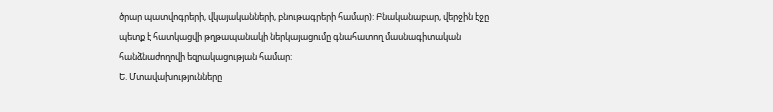ծրար պատվոգրերի, վկայականների, բնութագրերի համար): Բնականաբար, վերջին էջը պետք է հատկացվի թղթապանակի ներկայացումը գնահատող մասնագիտական հանձնաժողովի եզրակացության համար:
Ե. Մտավախությունները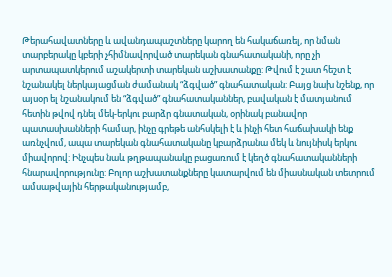Թերահավատները և ավանդապաշտները կարող են հակաճառել, որ նման տարբերակը կբերի չհիմնավորված տարեկան գնահատականի, որը չի արտապատկերում աշակերտի տարեկան աշխատանքը: Թվում է շատ հեշտ է նշանակել ներկայացման ժամանակ “ձգված” գնահատական: Բայց նախ նշենք, որ այսօր ել նշանակում են “ձգված” գնահատականներ, բավական է մատյանում հետին թվով դնել մեկ-երկու բարձր գնատական, օրինակ բանավոր պատասխանների համար, ինչը գրեթե անհսկելի է և ինչի հետ հաճախակի ենք առնչվում, ապա տարեկան գնահատականը կբարձրանա մեկ և նույնիսկ երկու միավորով: Ինչպես նաև թղթապանակը բացառում է կեղծ գնահատականների հնարավորությունը: Բոլոր աշխատանքները կատարվում են միասնական տետրում ամսաթվային հերթականությամբ,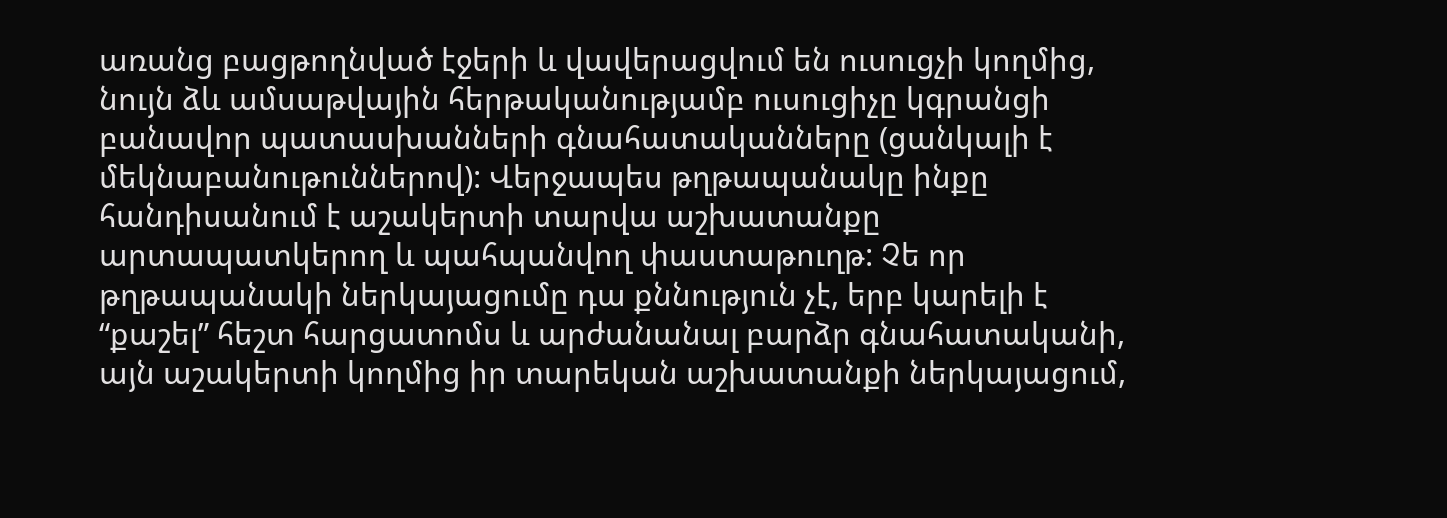առանց բացթողնված էջերի և վավերացվում են ուսուցչի կողմից, նույն ձև ամսաթվային հերթականությամբ ուսուցիչը կգրանցի բանավոր պատասխանների գնահատականները (ցանկալի է մեկնաբանութուններով): Վերջապես թղթապանակը ինքը հանդիսանում է աշակերտի տարվա աշխատանքը արտապատկերող և պահպանվող փաստաթուղթ: Չե որ թղթապանակի ներկայացումը դա քննություն չէ, երբ կարելի է “քաշել” հեշտ հարցատոմս և արժանանալ բարձր գնահատականի, այն աշակերտի կողմից իր տարեկան աշխատանքի ներկայացում,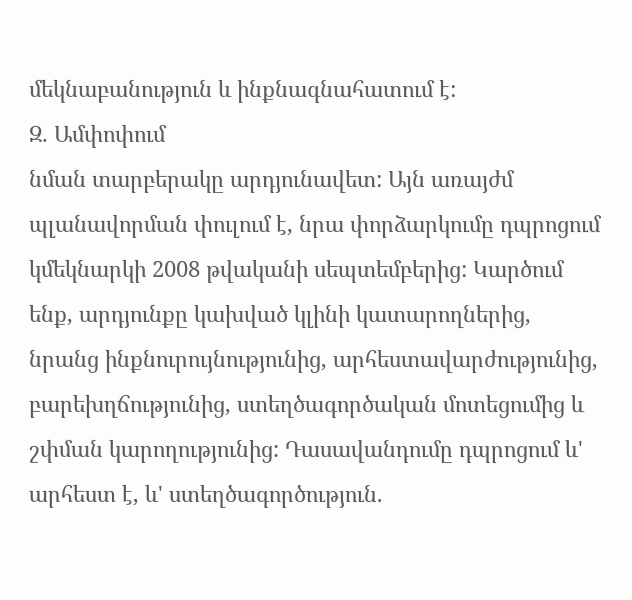մեկնաբանություն և ինքնագնահատում է:
Զ. Ամփոփում
նման տարբերակը արդյունավետ: Այն առայժմ պլանավորման փուլում է, նրա փորձարկումը դպրոցում կմեկնարկի 2008 թվականի սեպտեմբերից: Կարծում ենք, արդյունքը կախված կլինի կատարողներից, նրանց ինքնուրույնությունից, արհեստավարժությունից, բարեխղճությունից, ստեղծագործական մոտեցումից և շփման կարողությունից: Դասավանդումը դպրոցում և' արհեստ է, և' ստեղծագործություն.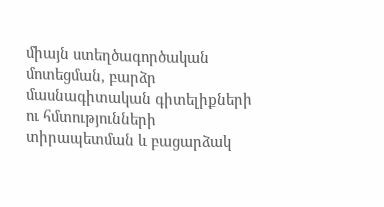միայն ստեղծագործական մոտեցման, բարձր մասնագիտական գիտելիքների ու հմտությունների տիրապետման և բացարձակ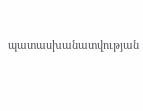պատասխանատվության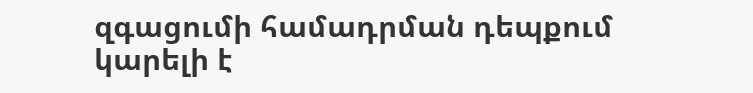զգացումի համադրման դեպքում կարելի է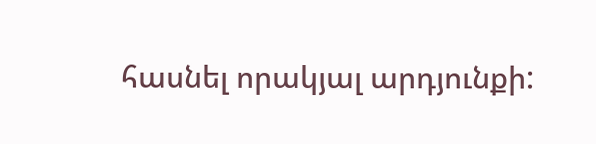հասնել որակյալ արդյունքի: